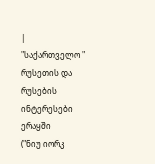|
"საქართველო "
რუსეთის და რუსების ინტერესები ერაყში
("ნიუ იორკ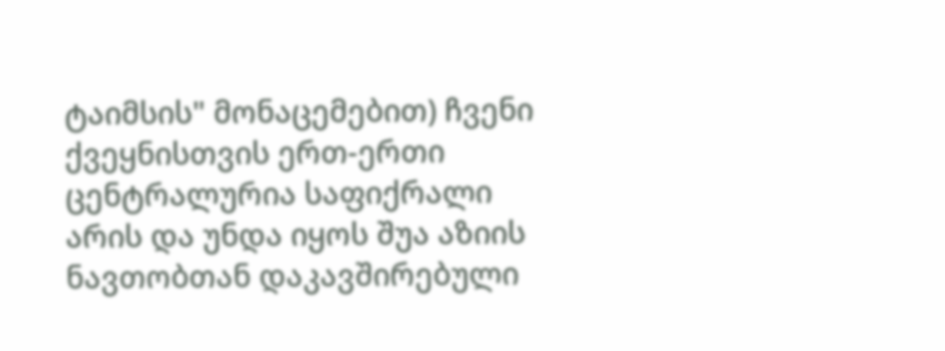ტაიმსის" მონაცემებით) ჩვენი ქვეყნისთვის ერთ-ერთი ცენტრალურია საფიქრალი არის და უნდა იყოს შუა აზიის ნავთობთან დაკავშირებული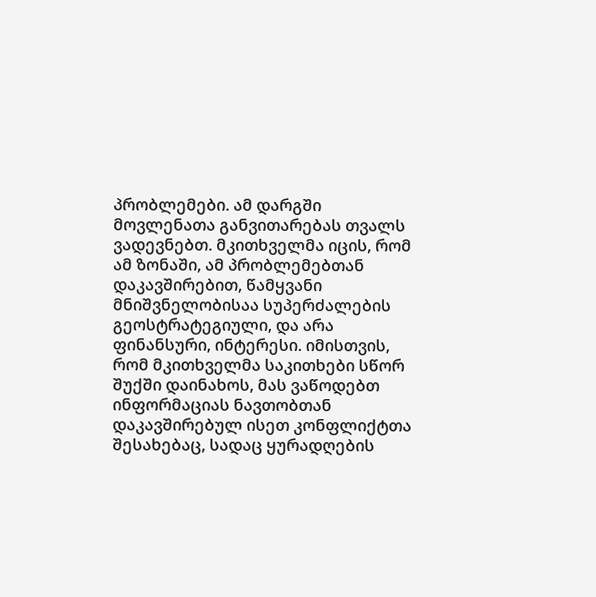პრობლემები. ამ დარგში მოვლენათა განვითარებას თვალს ვადევნებთ. მკითხველმა იცის, რომ ამ ზონაში, ამ პრობლემებთან დაკავშირებით, წამყვანი მნიშვნელობისაა სუპერძალების გეოსტრატეგიული, და არა ფინანსური, ინტერესი. იმისთვის, რომ მკითხველმა საკითხები სწორ შუქში დაინახოს, მას ვაწოდებთ ინფორმაციას ნავთობთან დაკავშირებულ ისეთ კონფლიქტთა შესახებაც, სადაც ყურადღების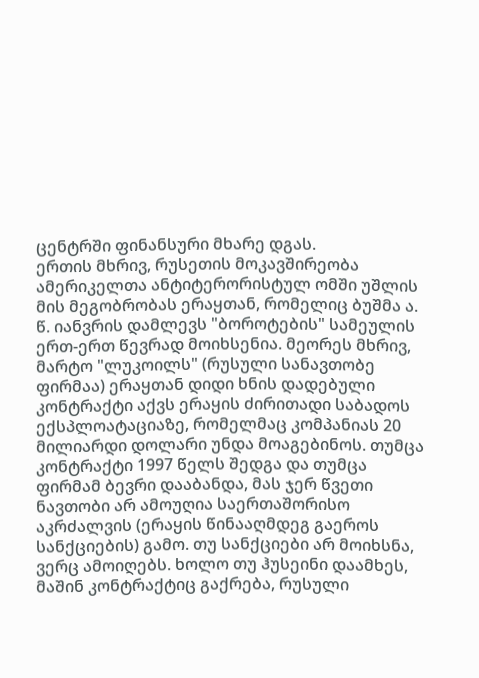ცენტრში ფინანსური მხარე დგას.
ერთის მხრივ, რუსეთის მოკავშირეობა ამერიკელთა ანტიტერორისტულ ომში უშლის მის მეგობრობას ერაყთან, რომელიც ბუშმა ა. წ. იანვრის დამლევს "ბოროტების" სამეულის ერთ-ერთ წევრად მოიხსენია. მეორეს მხრივ, მარტო "ლუკოილს" (რუსული სანავთობე ფირმაა) ერაყთან დიდი ხნის დადებული კონტრაქტი აქვს ერაყის ძირითადი საბადოს ექსპლოატაციაზე, რომელმაც კომპანიას 20 მილიარდი დოლარი უნდა მოაგებინოს. თუმცა კონტრაქტი 1997 წელს შედგა და თუმცა ფირმამ ბევრი დააბანდა, მას ჯერ წვეთი ნავთობი არ ამოუღია საერთაშორისო აკრძალვის (ერაყის წინააღმდეგ გაეროს სანქციების) გამო. თუ სანქციები არ მოიხსნა, ვერც ამოიღებს. ხოლო თუ ჰუსეინი დაამხეს, მაშინ კონტრაქტიც გაქრება, რუსული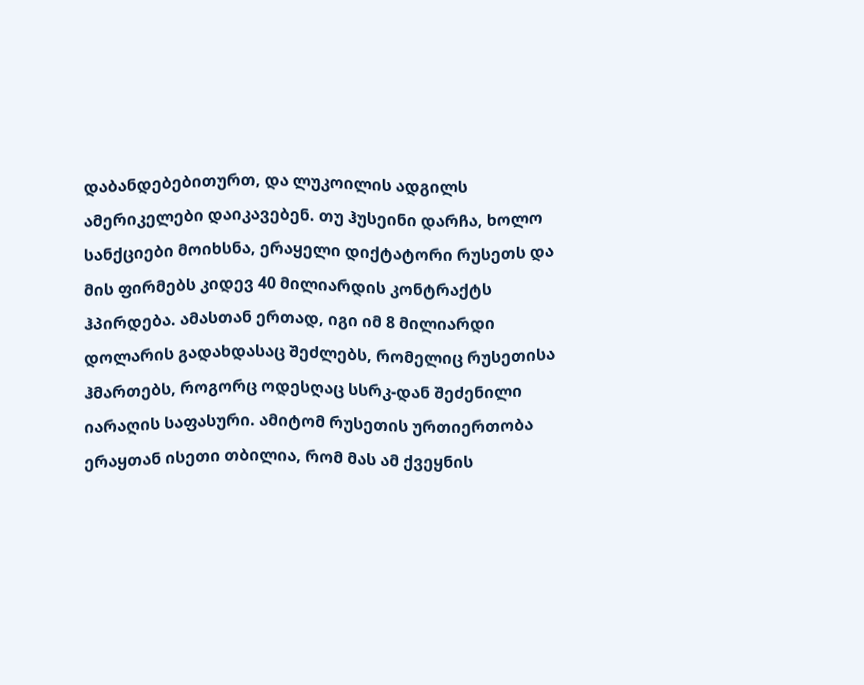დაბანდებებითურთ, და ლუკოილის ადგილს ამერიკელები დაიკავებენ. თუ ჰუსეინი დარჩა, ხოლო სანქციები მოიხსნა, ერაყელი დიქტატორი რუსეთს და მის ფირმებს კიდევ 40 მილიარდის კონტრაქტს ჰპირდება. ამასთან ერთად, იგი იმ 8 მილიარდი დოლარის გადახდასაც შეძლებს, რომელიც რუსეთისა ჰმართებს, როგორც ოდესღაც სსრკ-დან შეძენილი იარაღის საფასური. ამიტომ რუსეთის ურთიერთობა ერაყთან ისეთი თბილია, რომ მას ამ ქვეყნის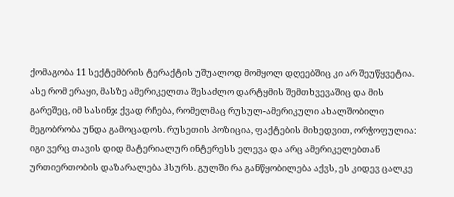ქომაგობა 11 სექტემბრის ტერაქტის უშუალოდ მომყოლ დღეებშიც კი არ შეუწყვეტია. ასე რომ ერაყი, მასზე ამერიკელთა შესაძლო დარტყმის შემთხვევაშიც და მის გარეშეც, იმ სასინჯ ქვად რჩება, რომელმაც რუსულ-ამერიკული ახალშობილი მეგობრობა უნდა გამოცადოს. რუსეთის პოზიცია, ფაქტების მიხედვით, ორჭოფულია: იგი ვერც თავის დიდ მატერიალურ ინტერესს ელევა და არც ამერიკელებთან ურთიერთობის დაზარალება ჰსურს. გულში რა განწყობილება აქვს, ეს კიდევ ცალკე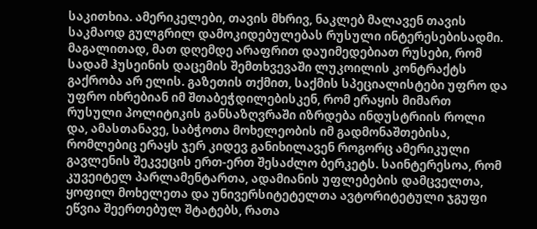საკითხია. ამერიკელები, თავის მხრივ, ნაკლებ მალავენ თავის საკმაოდ გულგრილ დამოკიდებულებას რუსული ინტერესებისადმი. მაგალითად, მათ დღემდე არაფრით დაუიმედებიათ რუსები, რომ სადამ ჰუსეინის დაცემის შემთხვევაში ლუკოილის კონტრაქტს გაქრობა არ ელის. გაზეთის თქმით, საქმის სპეციალისტები უფრო და უფრო იხრებიან იმ შთაბეჭდილებისკენ, რომ ერაყის მიმართ რუსული პოლიტიკის განსაზღვრაში იზრდება ინდუსტრიის როლი და, ამასთანავე, საბჭოთა მოხელეობის იმ გადმონაშთებისა, რომლებიც ერაყს ჯერ კიდევ განიხილავენ როგორც ამერიკული გავლენის შეკვეცის ერთ-ერთ შესაძლო ბერკეტს. საინტერესოა, რომ კუვეიტელ პარლამენტართა, ადამიანის უფლებების დამცველთა, ყოფილ მოხელეთა და უნივერსიტეტელთა ავტორიტეტული ჯგუფი ეწვია შეერთებულ შტატებს, რათა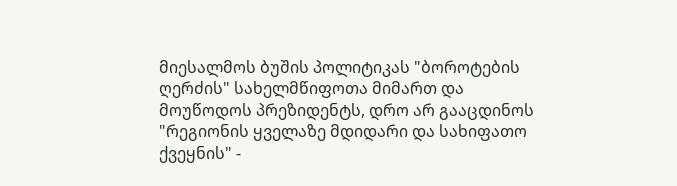მიესალმოს ბუშის პოლიტიკას "ბოროტების ღერძის" სახელმწიფოთა მიმართ და მოუწოდოს პრეზიდენტს, დრო არ გააცდინოს "რეგიონის ყველაზე მდიდარი და სახიფათო ქვეყნის" -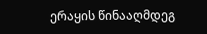ერაყის წინააღმდეგ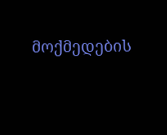მოქმედების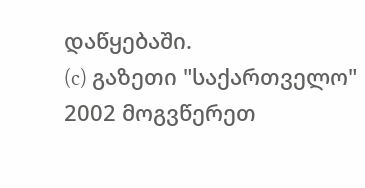დაწყებაში.
(c) გაზეთი "საქართველო"
2002 მოგვწერეთ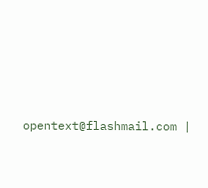opentext@flashmail.com |